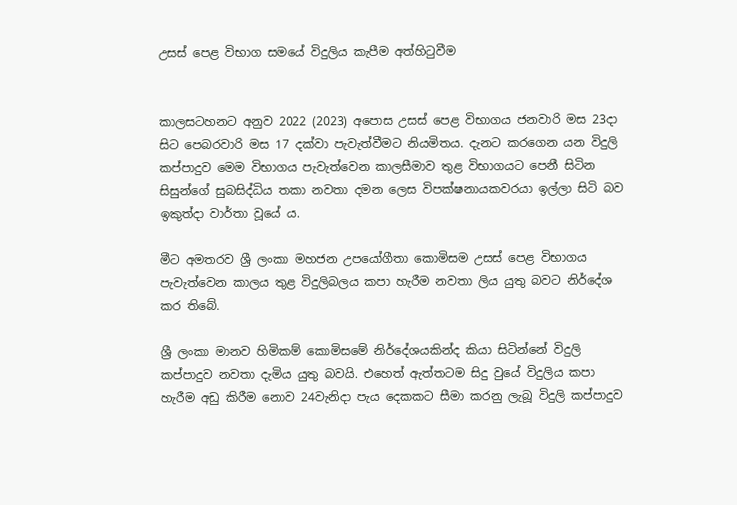උසස් පෙළ විභාග සමයේ විදුලිය කැපීම අත්හිටුවීම


කාලසටහනට අනුව 2022 (2023) අපොස උසස් පෙළ විභාගය ජනවාරි මස 23දා සිට පෙබරවාරි මස 17 දක්වා පැවැත්වීමට නියමිතය. දැනට කරගෙන යන විදුලි කප්පාදුව මෙම විභාගය පැවැත්වෙන කාලසීමාව තුළ විභාගයට පෙනී සිටින සිසුන්ගේ සුබසිද්ධිය තකා නවතා දමන ලෙස විපක්ෂනායකවරයා ඉල්ලා සිටි බව ඉකුත්දා වාර්තා වූයේ ය.

මීට අමතරව ශ්‍රී ලංකා මහජන උපයෝගීතා කොමිසම උසස් පෙළ විභාගය පැවැත්වෙන කාලය තුළ විදුලිබලය කපා හැරීම නවතා ලිය යුතු බවට නිර්දේශ කර තිබේ.

ශ්‍රී ලංකා මානව හිමිකම් කොමිසමේ නිර්දේශයකින්ද කියා සිටින්නේ විදුලි කප්පාදුව නවතා දැමිය යුතු බවයි. එහෙත් ඇත්තටම සිදු වුයේ විදුලිය කපා හැරීම අඩු කිරීම නොව 24වැනිදා පැය දෙකකට සීමා කරනු ලැබූ විදුලි කප්පාදුව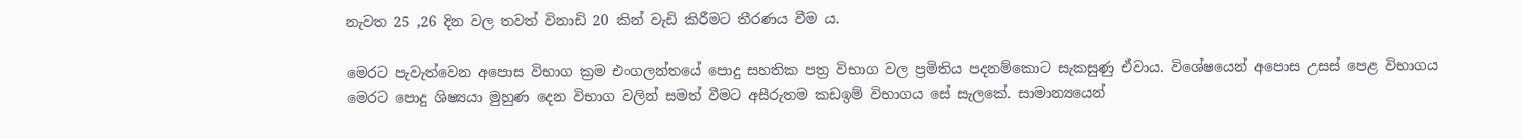නැවත 25 ,26 දින වල තවත් විනාඩි 20 කින් වැඩි කිරීමට තීරණය වීම ය.

මෙරට පැවැත්වෙන අපොස විභාග ක්‍රම එංගලන්තයේ පොදු සහතික පත්‍ර විභාග වල ප්‍රමිතිය පදනම්කොට සැකසුණු ඒවාය. විශේෂයෙන් අපොස උසස් පෙළ විභාගය මෙරට පොදු ශිෂ්‍යයා මුහුණ දෙන විභාග වලින් සමත් වීමට අසීරුතම කඩඉම් විභාගය සේ සැලකේ. සාමාන්‍යයෙන්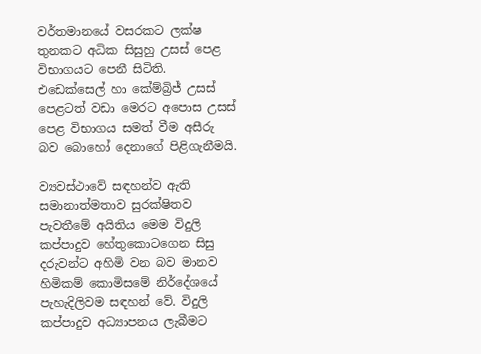වර්තමානයේ වසරකට ලක්ෂ තුනකට අධික සිසුහු උසස් පෙළ විභාගයට පෙනී සිටිති. එඩෙක්සෙල් හා කේම්බ්‍රිජ් උසස් පෙළටත් වඩා මෙරට අපොස උසස් පෙළ විභාගය සමත් වීම අසීරු බව බොහෝ දෙනාගේ පිළිගැනීමයි.

ව්‍යවස්ථාවේ සඳහන්ව ඇති සමානාත්මතාව සුරක්ෂිතව පැවතීමේ අයිතිය මෙම විදුලි කප්පාදුව හේතුකොටගෙන සිසු දරුවන්ට අහිමි වන බව මානව හිමිකම් කොමිසමේ නිර්දේශයේ පැහැදිලිවම සඳහන් වේ. විදුලි කප්පාදුව අධ්‍යාපනය ලැබීමට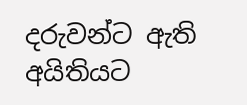දරුවන්ට ඇති අයිතියට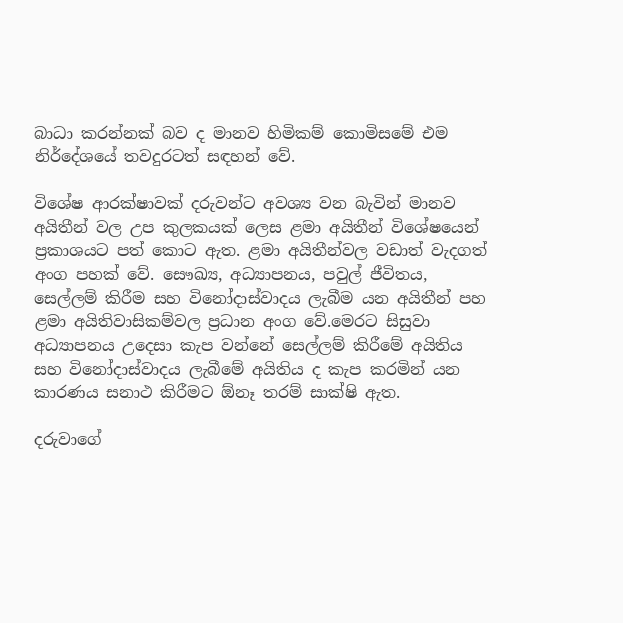බාධා කරන්නක් බව ද මානව හිමිකම් කොමිසමේ එම නිර්දේශයේ තවදුරටත් සඳහන් වේ.

විශේෂ ආරක්ෂාවක් දරුවන්ට අවශ්‍ය වන බැවින් මානව අයිතීන් වල උප කුලකයක් ලෙස ළමා අයිතීන් විශේෂයෙන් ප්‍රකාශයට පත් කොට ඇත. ළමා අයිතීන්වල වඩාත් වැදගත් අංග පහක් වේ. සෞඛ්‍ය, අධ්‍යාපනය, පවුල් ජීවිතය, සෙල්ලම් කිරීම සහ විනෝදාස්වාදය ලැබීම යන අයිතීන් පහ ළමා අයිතිවාසිකම්වල ප්‍රධාන අංග වේ.මෙරට සිසුවා අධ්‍යාපනය උදෙසා කැප වන්නේ සෙල්ලම් කිරීමේ අයිතිය සහ විනෝදාස්වාදය ලැබීමේ අයිතිය ද කැප කරමින් යන කාරණය සනාථ කිරීමට ඕනෑ තරම් සාක්ෂි ඇත.

දරුවාගේ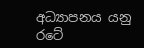අධ්‍යාපනය යනු රටේ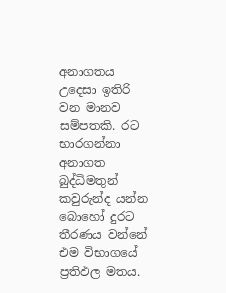අනාගතය උදෙසා ඉතිරි වන මානව සම්පතකි. රට භාරගන්නා අනාගත බුද්ධිමතුන් කවුරුන්ද යන්න බොහෝ දුරට තීරණය වන්නේ එම විභාගයේ ප්‍රතිඵල මතය.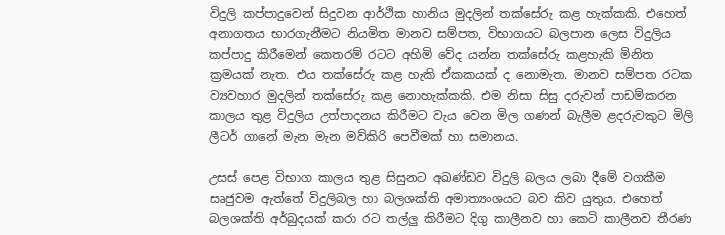විදුලි කප්පාදුවෙන් සිදුවන ආර්ථික හානිය මුදලින් තක්සේරු කළ හැක්කකි. එහෙත් අනාගතය භාරගැනීමට නියමිත මානව සම්පත, විභාගයට බලපාන ලෙස විදුලිය කප්පාදු කිරීමෙන් කෙතරම් රටට අහිමි වේද යන්න තක්සේරු කළහැකි මිනිත ක්‍රමයක් නැත. එය තක්සේරු කළ හැකි ඒකකයක් ද නොමැත. මානව සම්පත රටක ව්‍යවහාර මුදලින් තක්සේරු කළ නොහැක්කකි. එම නිසා සිසු දරුවන් පාඩම්කරන කාලය තුළ විදුලිය උත්පාදනය කිරීමට වැය වෙන මිල ගණන් බැලීම ළදරුවකුට මිලි ලීටර් ගානේ මැන මැන මව්කිරි පෙවීමක් හා සමානය.

උසස් පෙළ විභාග කාලය තුළ සිසුනට අඛණ්ඩව විදුලි බලය ලබා දීමේ වගකීම සෘජුවම ඇත්තේ විදුලිබල හා බලශක්ති අමාත්‍යංශයට බව කිව යුතුය. එහෙත් බලශක්ති අර්බුදයක් කරා රට තල්ලු‍ කිරීමට දිගු කාලීනව හා කෙටි කාලීනව තීරණ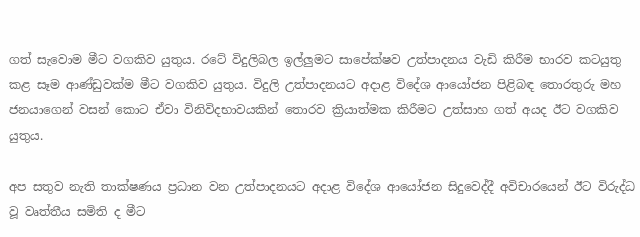ගත් සැවොම මීට වගකිව යුතුය. රටේ විදුලිබල ඉල්ලු‍මට සාපේක්ෂව උත්පාදනය වැඩි කිරීම භාරව කටයුතු කළ සෑම ආණ්ඩුවක්ම මීට වගකිව යුතුය. විදුලි උත්පාදනයට අදාළ විදේශ ආයෝජන පිළිබඳ තොරතුරු මහ ජනයාගෙන් වසන් කොට ඒවා විනිවිදභාවයකින් තොරව ක්‍රියාත්මක කිරීමට උත්සාහ ගත් අයද ඊට වගකිව යුතුය.

අප සතුව නැති තාක්ෂණය ප්‍රධාන වන උත්පාදනයට අදාළ විදේශ ආයෝජන සිදුවෙද්දී අවිචාරයෙන් ඊට විරුද්ධ වූ වෘත්තීය සමිති ද මීට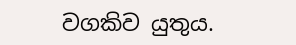වගකිව යුතුය.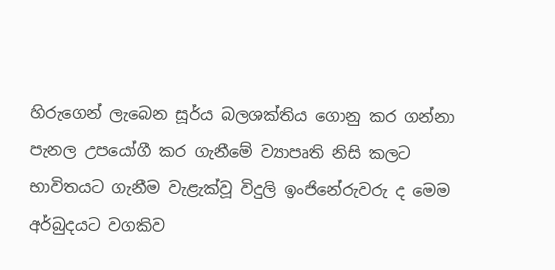හිරුගෙන් ලැබෙන සූර්ය බලශක්තිය ගොනු කර ගන්නා පැනල උපයෝගී කර ගැනීමේ ව්‍යාපෘති නිසි කලට භාවිතයට ගැනීම වැළැක්වූ විදුලි ඉංජිනේරුවරු ද මෙම අර්බුදයට වගකිව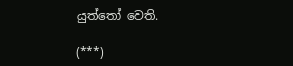යුත්තෝ වෙති.

(***)